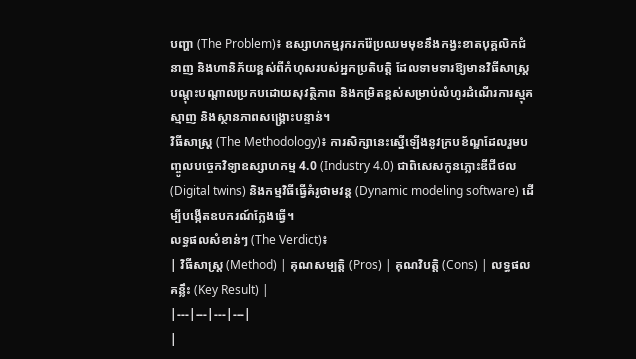បញ្ហា (The Problem)៖ ឧស្សាហកម្មរុករករ៉ែប្រឈមមុខនឹងកង្វះខាតបុគ្គលិកជំនាញ និងហានិភ័យខ្ពស់ពីកំហុសរបស់អ្នកប្រតិបត្តិ ដែលទាមទារឱ្យមានវិធីសាស្ត្របណ្តុះបណ្តាលប្រកបដោយសុវត្ថិភាព និងកម្រិតខ្ពស់សម្រាប់លំហូរដំណើរការស្មុគស្មាញ និងស្ថានភាពសង្គ្រោះបន្ទាន់។
វិធីសាស្ត្រ (The Methodology)៖ ការសិក្សានេះស្នើឡើងនូវក្របខ័ណ្ឌដែលរួមបញ្ចូលបច្ចេកវិទ្យាឧស្សាហកម្ម 4.0 (Industry 4.0) ជាពិសេសកូនភ្លោះឌីជីថល (Digital twins) និងកម្មវិធីធ្វើគំរូថាមវន្ត (Dynamic modeling software) ដើម្បីបង្កើតឧបករណ៍ក្លែងធ្វើ។
លទ្ធផលសំខាន់ៗ (The Verdict)៖
| វិធីសាស្ត្រ (Method) | គុណសម្បត្តិ (Pros) | គុណវិបត្តិ (Cons) | លទ្ធផលគន្លឹះ (Key Result) |
|---|---|---|---|
|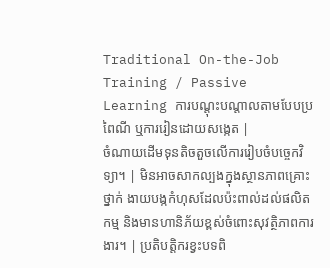Traditional On-the-Job Training / Passive Learning ការបណ្តុះបណ្តាលតាមបែបប្រពៃណី ឬការរៀនដោយសង្កេត |
ចំណាយដើមទុនតិចតួចលើការរៀបចំបច្ចេកវិទ្យា។ | មិនអាចសាកល្បងក្នុងស្ថានភាពគ្រោះថ្នាក់ ងាយបង្កកំហុសដែលប៉ះពាល់ដល់ផលិតកម្ម និងមានហានិភ័យខ្ពស់ចំពោះសុវត្ថិភាពការងារ។ | ប្រតិបត្តិករខ្វះបទពិ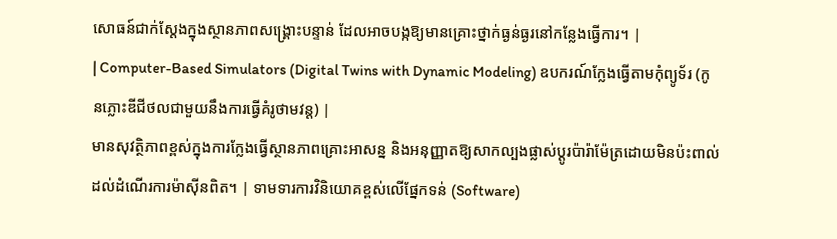សោធន៍ជាក់ស្តែងក្នុងស្ថានភាពសង្គ្រោះបន្ទាន់ ដែលអាចបង្កឱ្យមានគ្រោះថ្នាក់ធ្ងន់ធ្ងរនៅកន្លែងធ្វើការ។ |
| Computer-Based Simulators (Digital Twins with Dynamic Modeling) ឧបករណ៍ក្លែងធ្វើតាមកុំព្យូទ័រ (កូនភ្លោះឌីជីថលជាមួយនឹងការធ្វើគំរូថាមវន្ត) |
មានសុវត្ថិភាពខ្ពស់ក្នុងការក្លែងធ្វើស្ថានភាពគ្រោះអាសន្ន និងអនុញ្ញាតឱ្យសាកល្បងផ្លាស់ប្តូរប៉ារ៉ាម៉ែត្រដោយមិនប៉ះពាល់ដល់ដំណើរការម៉ាស៊ីនពិត។ | ទាមទារការវិនិយោគខ្ពស់លើផ្នែកទន់ (Software)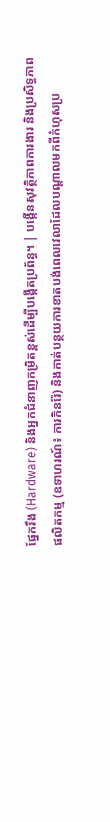ផ្នែករឹង (Hardware) និងអ្នកជំនាញកម្រិតខ្ពស់ដើម្បីបង្កើតប្រព័ន្ធ។ | បង្កើនសុវត្ថិភាពការងារ និងប្រសិទ្ធភាពផលិតកម្ម (ឧទាហរណ៍៖ ការកិនរ៉ែ) និងកាត់បន្ថយការខាតបង់ពេលវេលាដែលបណ្តាលមកពីកំហុសប្រ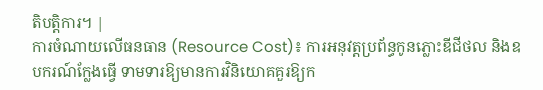តិបត្តិការ។ |
ការចំណាយលើធនធាន (Resource Cost)៖ ការអនុវត្តប្រព័ន្ធកូនភ្លោះឌីជីថល និងឧបករណ៍ក្លែងធ្វើ ទាមទារឱ្យមានការវិនិយោគគួរឱ្យក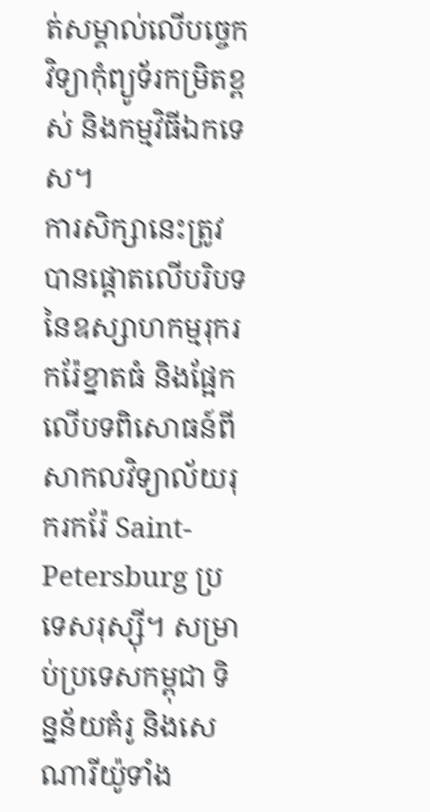ត់សម្គាល់លើបច្ចេកវិទ្យាកុំព្យូទ័រកម្រិតខ្ពស់ និងកម្មវិធីឯកទេស។
ការសិក្សានេះត្រូវបានផ្តោតលើបរិបទនៃឧស្សាហកម្មរុករករ៉ែខ្នាតធំ និងផ្អែកលើបទពិសោធន៍ពីសាកលវិទ្យាល័យរុករករ៉ែ Saint-Petersburg ប្រទេសរុស្ស៊ី។ សម្រាប់ប្រទេសកម្ពុជា ទិន្នន័យគំរូ និងសេណារីយ៉ូទាំង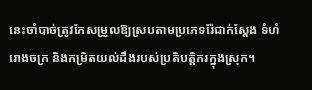នេះចាំបាច់ត្រូវកែសម្រួលឱ្យស្របតាមប្រភេទរ៉ែជាក់ស្តែង ទំហំរោងចក្រ និងកម្រិតយល់ដឹងរបស់ប្រតិបត្តិករក្នុងស្រុក។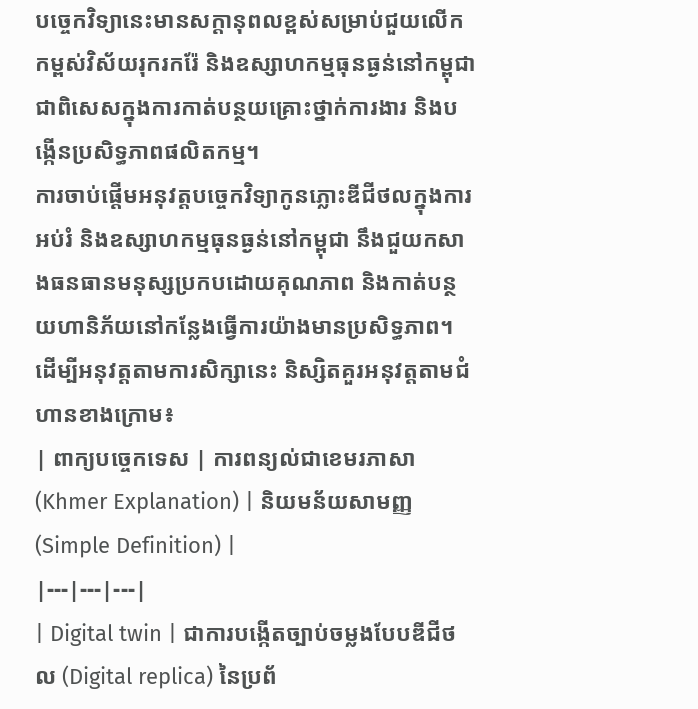បច្ចេកវិទ្យានេះមានសក្តានុពលខ្ពស់សម្រាប់ជួយលើកកម្ពស់វិស័យរុករករ៉ែ និងឧស្សាហកម្មធុនធ្ងន់នៅកម្ពុជា ជាពិសេសក្នុងការកាត់បន្ថយគ្រោះថ្នាក់ការងារ និងបង្កើនប្រសិទ្ធភាពផលិតកម្ម។
ការចាប់ផ្តើមអនុវត្តបច្ចេកវិទ្យាកូនភ្លោះឌីជីថលក្នុងការអប់រំ និងឧស្សាហកម្មធុនធ្ងន់នៅកម្ពុជា នឹងជួយកសាងធនធានមនុស្សប្រកបដោយគុណភាព និងកាត់បន្ថយហានិភ័យនៅកន្លែងធ្វើការយ៉ាងមានប្រសិទ្ធភាព។
ដើម្បីអនុវត្តតាមការសិក្សានេះ និស្សិតគួរអនុវត្តតាមជំហានខាងក្រោម៖
| ពាក្យបច្ចេកទេស | ការពន្យល់ជាខេមរភាសា (Khmer Explanation) | និយមន័យសាមញ្ញ (Simple Definition) |
|---|---|---|
| Digital twin | ជាការបង្កើតច្បាប់ចម្លងបែបឌីជីថល (Digital replica) នៃប្រព័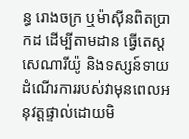ន្ធ រោងចក្រ ឬម៉ាស៊ីនពិតប្រាកដ ដើម្បីតាមដាន ធ្វើតេស្តសេណារីយ៉ូ និងទស្សន៍ទាយដំណើរការរបស់វាមុនពេលអនុវត្តផ្ទាល់ដោយមិ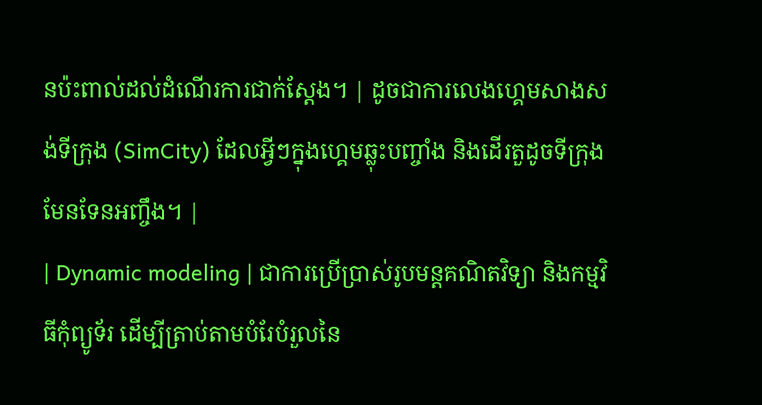នប៉ះពាល់ដល់ដំណើរការជាក់ស្តែង។ | ដូចជាការលេងហ្គេមសាងសង់ទីក្រុង (SimCity) ដែលអ្វីៗក្នុងហ្គេមឆ្លុះបញ្ចាំង និងដើរតួដូចទីក្រុងមែនទែនអញ្ចឹង។ |
| Dynamic modeling | ជាការប្រើប្រាស់រូបមន្តគណិតវិទ្យា និងកម្មវិធីកុំព្យូទ័រ ដើម្បីត្រាប់តាមបំរែបំរួលនៃ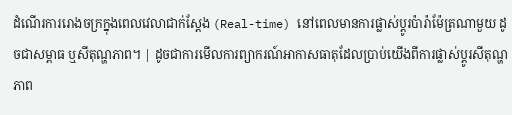ដំណើរការរោងចក្រក្នុងពេលវេលាជាក់ស្តែង (Real-time) នៅពេលមានការផ្លាស់ប្តូរប៉ារ៉ាម៉ែត្រណាមួយ ដូចជាសម្ពាធ ឬសីតុណ្ហភាព។ | ដូចជាការមើលការព្យាករណ៍អាកាសធាតុដែលប្រាប់យើងពីការផ្លាស់ប្តូរសីតុណ្ហភាព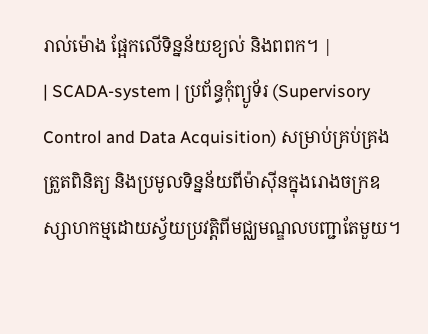រាល់ម៉ោង ផ្អែកលើទិន្នន័យខ្យល់ និងពពក។ |
| SCADA-system | ប្រព័ន្ធកុំព្យូទ័រ (Supervisory Control and Data Acquisition) សម្រាប់គ្រប់គ្រង ត្រួតពិនិត្យ និងប្រមូលទិន្នន័យពីម៉ាស៊ីនក្នុងរោងចក្រឧស្សាហកម្មដោយស្វ័យប្រវត្តិពីមជ្ឈមណ្ឌលបញ្ជាតែមួយ។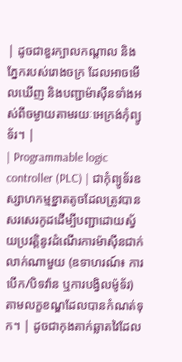| ដូចជាខួរក្បាលកណ្តាល និងភ្នែករបស់រោងចក្រ ដែលអាចមើលឃើញ និងបញ្ជាម៉ាស៊ីនទាំងអស់ពីចម្ងាយតាមរយៈអេក្រង់កុំព្យូទ័រ។ |
| Programmable logic controller (PLC) | ជាកុំព្យូទ័រឧស្សាហកម្មខ្នាតតូចដែលត្រូវបានសរសេរកូដដើម្បីបញ្ជាដោយស្វ័យប្រវត្តិនូវដំណើរការម៉ាស៊ីនជាក់លាក់ណាមួយ (ឧទាហរណ៍៖ ការបើក/បិទវ៉ាន ឬការបង្វិលម៉ូទ័រ) តាមលក្ខខណ្ឌដែលបានកំណត់ទុក។ | ដូចជាកុងតាក់ឆ្លាតវៃដែល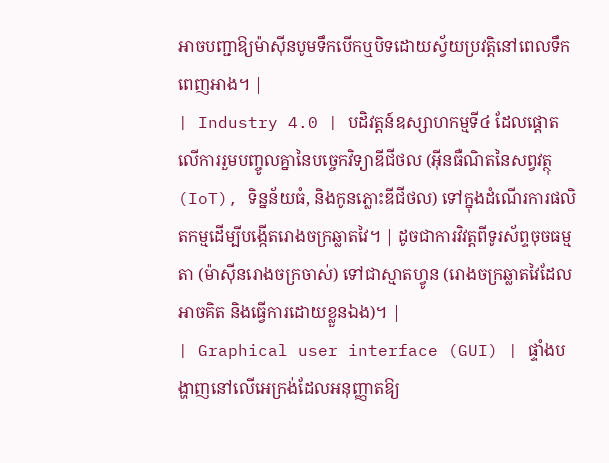អាចបញ្ជាឱ្យម៉ាស៊ីនបូមទឹកបើកឬបិទដោយស្វ័យប្រវត្តិនៅពេលទឹកពេញអាង។ |
| Industry 4.0 | បដិវត្តន៍ឧស្សាហកម្មទី៤ ដែលផ្តោតលើការរួមបញ្ចូលគ្នានៃបច្ចេកវិទ្យាឌីជីថល (អ៊ីនធឺណិតនៃសព្វវត្ថុ (IoT), ទិន្នន័យធំ, និងកូនភ្លោះឌីជីថល) ទៅក្នុងដំណើរការផលិតកម្មដើម្បីបង្កើតរោងចក្រឆ្លាតវៃ។ | ដូចជាការវិវត្តពីទូរស័ព្ទចុចធម្មតា (ម៉ាស៊ីនរោងចក្រចាស់) ទៅជាស្មាតហ្វូន (រោងចក្រឆ្លាតវៃដែលអាចគិត និងធ្វើការដោយខ្លួនឯង)។ |
| Graphical user interface (GUI) | ផ្ទាំងបង្ហាញនៅលើអេក្រង់ដែលអនុញ្ញាតឱ្យ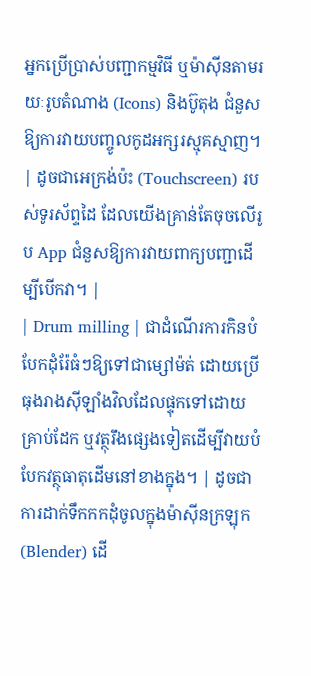អ្នកប្រើប្រាស់បញ្ជាកម្មវិធី ឬម៉ាស៊ីនតាមរយៈរូបតំណាង (Icons) និងប៊ូតុង ជំនួសឱ្យការវាយបញ្ចូលកូដអក្សរស្មុគស្មាញ។ | ដូចជាអេក្រង់ប៉ះ (Touchscreen) របស់ទូរស័ព្ទដៃ ដែលយើងគ្រាន់តែចុចលើរូប App ជំនួសឱ្យការវាយពាក្យបញ្ជាដើម្បីបើកវា។ |
| Drum milling | ជាដំណើរការកិនបំបែកដុំរ៉ែធំៗឱ្យទៅជាម្សៅម៉ត់ ដោយប្រើធុងរាងស៊ីឡាំងវិលដែលផ្ទុកទៅដោយគ្រាប់ដែក ឬវត្ថុរឹងផ្សេងទៀតដើម្បីវាយបំបែកវត្ថុធាតុដើមនៅខាងក្នុង។ | ដូចជាការដាក់ទឹកកកដុំចូលក្នុងម៉ាស៊ីនក្រឡុក (Blender) ដើ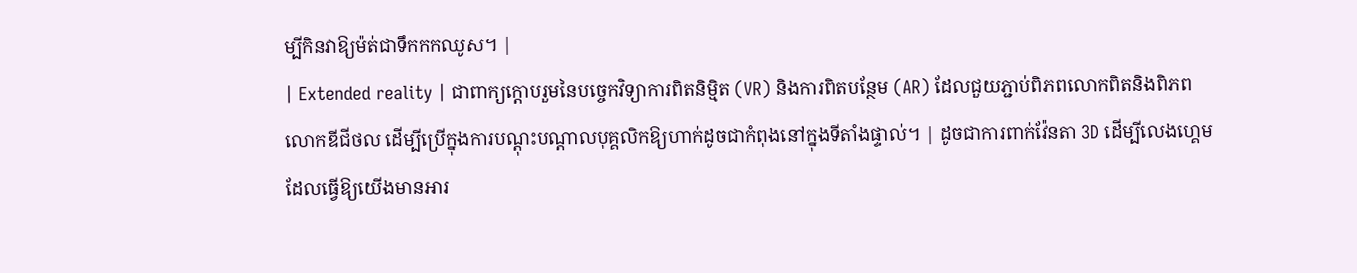ម្បីកិនវាឱ្យម៉ត់ជាទឹកកកឈូស។ |
| Extended reality | ជាពាក្យក្តោបរួមនៃបច្ចេកវិទ្យាការពិតនិម្មិត (VR) និងការពិតបន្ថែម (AR) ដែលជួយភ្ជាប់ពិភពលោកពិតនិងពិភពលោកឌីជីថល ដើម្បីប្រើក្នុងការបណ្តុះបណ្តាលបុគ្គលិកឱ្យហាក់ដូចជាកំពុងនៅក្នុងទីតាំងផ្ទាល់។ | ដូចជាការពាក់វ៉ែនតា 3D ដើម្បីលេងហ្គេម ដែលធ្វើឱ្យយើងមានអារ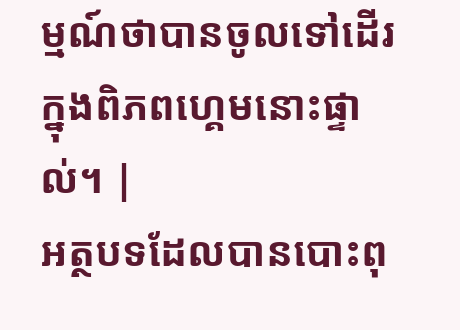ម្មណ៍ថាបានចូលទៅដើរក្នុងពិភពហ្គេមនោះផ្ទាល់។ |
អត្ថបទដែលបានបោះពុ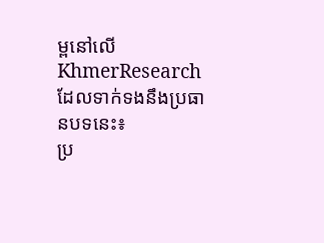ម្ពនៅលើ KhmerResearch ដែលទាក់ទងនឹងប្រធានបទនេះ៖
ប្រ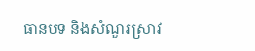ធានបទ និងសំណួរស្រាវ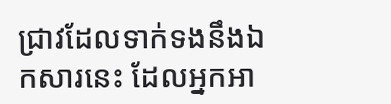ជ្រាវដែលទាក់ទងនឹងឯកសារនេះ ដែលអ្នកអា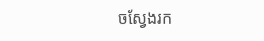ចស្វែងរក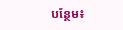បន្ថែម៖